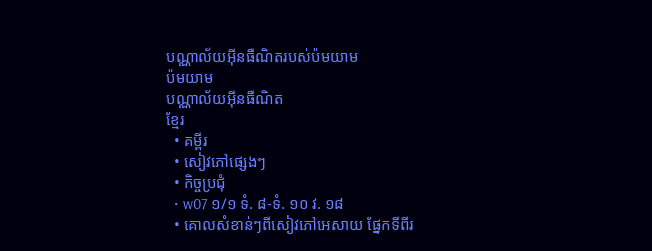បណ្ណាល័យអ៊ីនធឺណិតរបស់ប៉មយាម
ប៉មយាម
បណ្ណាល័យអ៊ីនធឺណិត
ខ្មែរ
  • គម្ពីរ
  • សៀវភៅផ្សេងៗ
  • កិច្ចប្រជុំ
  • w07 ១/១ ទំ. ៨-ទំ. ១០ វ. ១៨
  • គោលសំខាន់ៗពីសៀវភៅអេសាយ ផ្នែកទីពីរ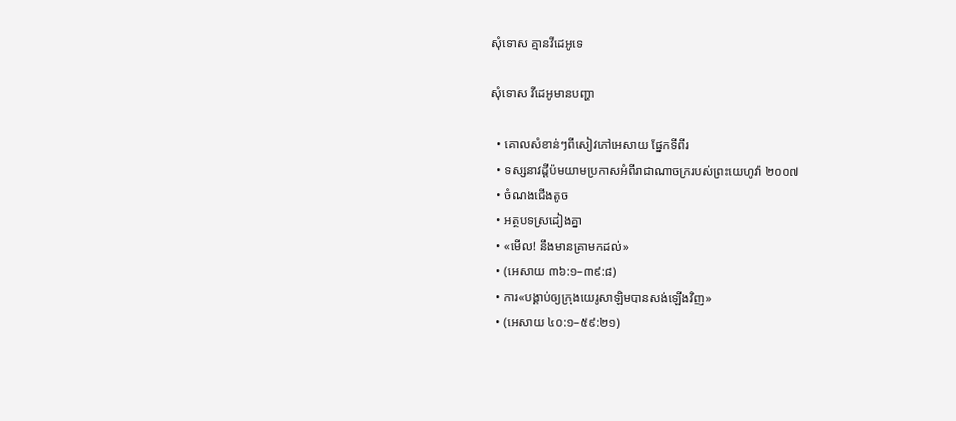សុំទោស គ្មានវីដេអូទេ

សុំទោស វីដេអូមានបញ្ហា

  • គោលសំខាន់ៗពីសៀវភៅអេសាយ ផ្នែកទីពីរ
  • ទស្សនាវដ្ដីប៉មយាមប្រកាសអំពីរាជាណាចក្ររបស់ព្រះយេហូវ៉ា ២០០៧
  • ចំណងជើងតូច
  • អត្ថបទស្រដៀងគ្នា
  • «មើល! នឹងមានគ្រាមកដល់»
  • (អេសាយ ៣៦:១–៣៩:៨)
  • ការ«បង្គាប់ឲ្យក្រុងយេរូសាឡិមបានសង់ឡើងវិញ»
  • (អេសាយ ៤០:១–៥៩:២១)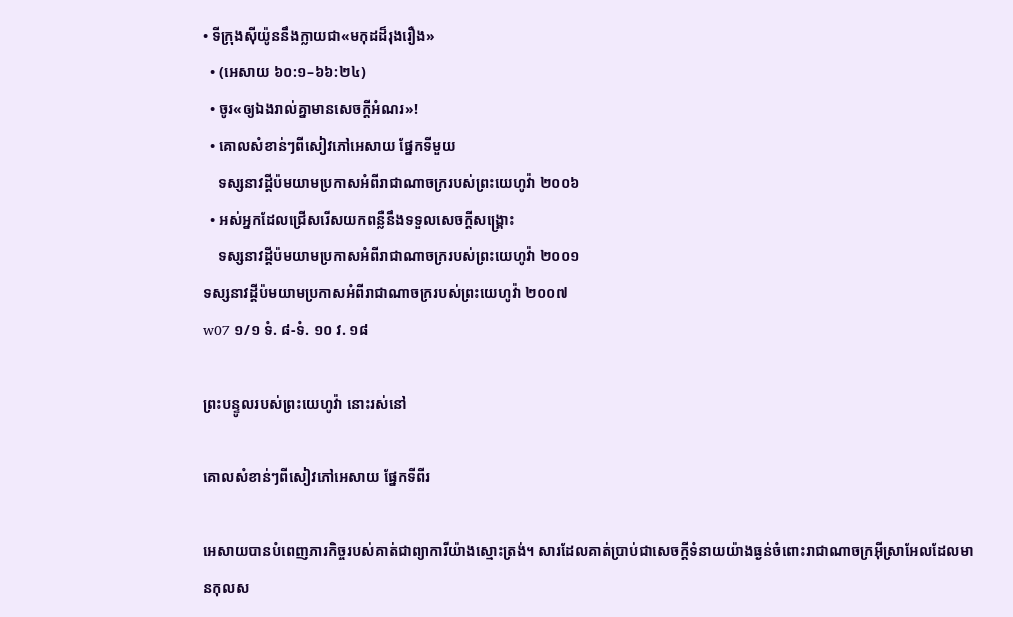• ទីក្រុងស៊ីយ៉ូននឹងក្លាយជា«មកុដដ៏រុងរឿង»
  • (អេសាយ ៦០:១–៦៦:២៤)
  • ចូរ«ឲ្យឯងរាល់គ្នាមានសេចក្ដីអំណរ»!
  • គោលសំខាន់ៗពីសៀវភៅអេសាយ ផ្នែកទីមួយ
    ទស្សនាវដ្ដីប៉មយាមប្រកាសអំពីរាជាណាចក្ររបស់ព្រះយេហូវ៉ា ២០០៦
  • អស់អ្នកដែលជ្រើសរើសយកពន្លឺនឹងទទួលសេចក្ដីសង្គ្រោះ
    ទស្សនាវដ្ដីប៉មយាមប្រកាសអំពីរាជាណាចក្ររបស់ព្រះយេហូវ៉ា ២០០១
ទស្សនាវដ្ដីប៉មយាមប្រកាសអំពីរាជាណាចក្ររបស់ព្រះយេហូវ៉ា ២០០៧
w07 ១/១ ទំ. ៨-ទំ. ១០ វ. ១៨

ព្រះបន្ទូលរបស់ព្រះយេហូវ៉ា នោះរស់នៅ

គោលសំខាន់ៗពីសៀវភៅអេសាយ ផ្នែកទីពីរ

អេសាយបានបំពេញភារកិច្ចរបស់គាត់ជាព្យាការីយ៉ាងស្មោះត្រង់។ សារដែលគាត់ប្រាប់ជាសេចក្ដីទំនាយយ៉ាងធ្ងន់ចំពោះរាជាណាចក្រអ៊ីស្រាអែលដែលមានកុលស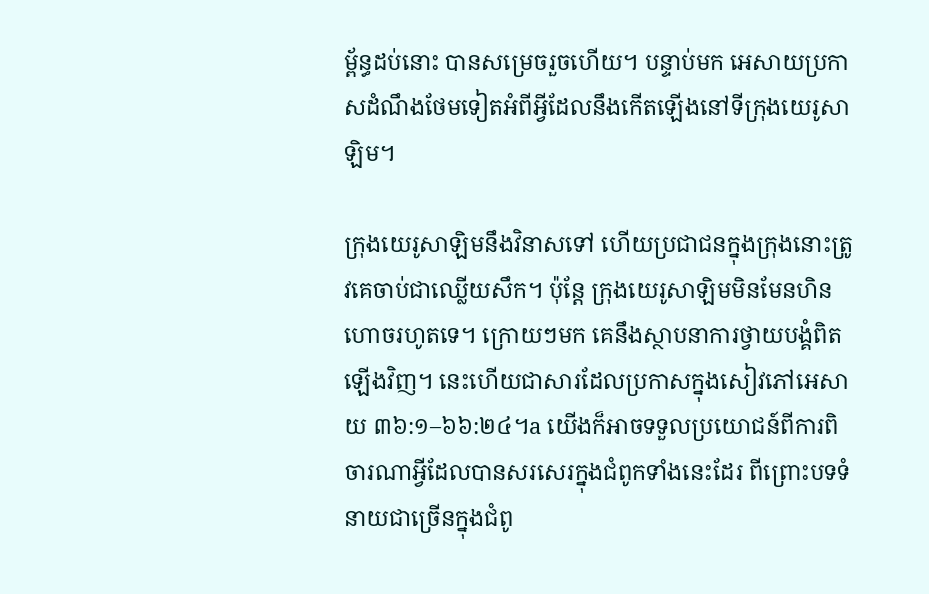ម្ព័ន្ធដប់នោះ បានសម្រេចរួចហើយ។ បន្ទាប់មក អេសាយប្រកាសដំណឹងថែមទៀតអំពីអ្វីដែលនឹងកើតឡើងនៅទីក្រុងយេរូសាឡិម។

ក្រុងយេរូសាឡិមនឹងវិនាសទៅ ហើយប្រជាជនក្នុងក្រុងនោះត្រូវគេចាប់ជាឈ្លើយសឹក។ ប៉ុន្តែ ក្រុងយេរូសាឡិមមិនមែនហិនហោចរហូតទេ។ ក្រោយៗមក គេនឹងស្ថាបនាការថ្វាយបង្គំពិតឡើងវិញ។ នេះហើយជាសារដែលប្រកាសក្នុងសៀវភៅអេសាយ ៣៦:១–៦៦:២៤។a យើងក៏អាចទទួលប្រយោជន៍ពីការពិចារណាអ្វីដែលបានសរសេរក្នុងជំពូកទាំងនេះដែរ ពីព្រោះបទទំនាយជាច្រើនក្នុងជំពូ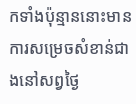កទាំងប៉ុន្មាននោះមានការសម្រេចសំខាន់ជាងនៅសព្វថ្ងៃ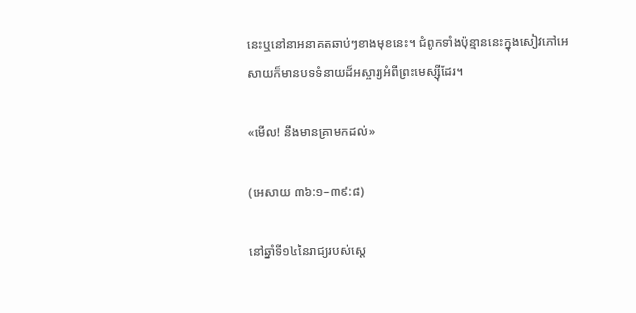នេះឬនៅនាអនាគតឆាប់ៗខាងមុខនេះ។ ជំពូកទាំងប៉ុន្មាននេះក្នុងសៀវភៅអេសាយក៏មានបទទំនាយដ៏អស្ចារ្យអំពីព្រះមេស្ស៊ីដែរ។

«មើល! នឹងមានគ្រាមកដល់»

(អេសាយ ៣៦:១–៣៩:៨)

នៅឆ្នាំទី១៤នៃរាជ្យរបស់ស្តេ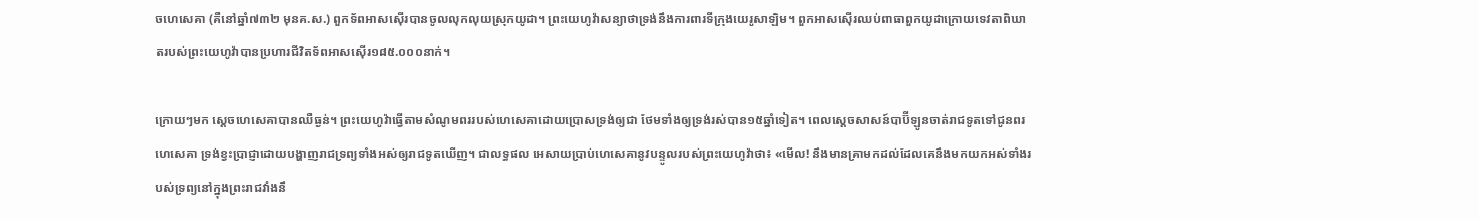ចហេសេគា (គឺនៅឆ្នាំ៧៣២ មុនគ.ស.) ពួកទ័ពអាសស៊ើរបានចូលលុកលុយស្រុកយូដា។ ព្រះយេហូវ៉ាសន្យាថាទ្រង់នឹងការពារទីក្រុងយេរូសាឡិម។ ពួកអាសស៊ើរឈប់ពាធាពួកយូដាក្រោយទេវតាពិឃាតរបស់ព្រះយេហូវ៉ាបានប្រហារជីវិតទ័ពអាសស៊ើរ១៨៥.០០០នាក់។

ក្រោយៗមក ស្តេចហេសេគាបានឈឺធ្ងន់។ ព្រះយេហូវ៉ាធ្វើតាមសំណូមពររបស់ហេសេគាដោយប្រោសទ្រង់ឲ្យជា ថែមទាំងឲ្យទ្រង់រស់បាន១៥ឆ្នាំទៀត។ ពេលស្តេចសាសន៍បាប៊ីឡូនចាត់រាជទូតទៅជូនពរហេសេគា ទ្រង់ខ្វះប្រាជ្ញាដោយបង្ហាញរាជទ្រព្យទាំងអស់ឲ្យរាជទូតឃើញ។ ជាលទ្ធផល អេសាយប្រាប់ហេសេគានូវបន្ទូលរបស់ព្រះយេហូវ៉ាថា៖ «មើល! នឹងមានគ្រាមកដល់ដែលគេនឹងមកយកអស់ទាំងរបស់ទ្រព្យនៅក្នុងព្រះរាជវាំងនឹ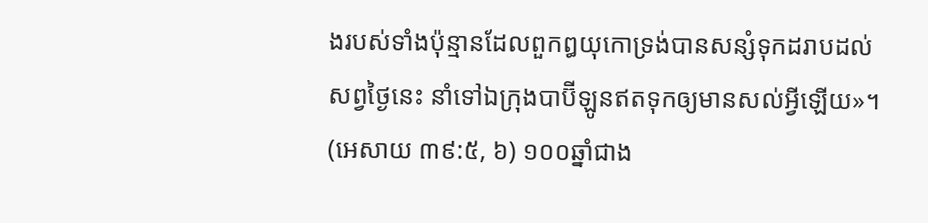ងរបស់ទាំងប៉ុន្មានដែលពួកឰយុកោទ្រង់បានសន្សំទុកដរាបដល់សព្វថ្ងៃនេះ នាំទៅឯក្រុងបាប៊ីឡូនឥតទុកឲ្យមានសល់អ្វីឡើយ»។ (អេសាយ ៣៩:៥, ៦) ១០០ឆ្នាំជាង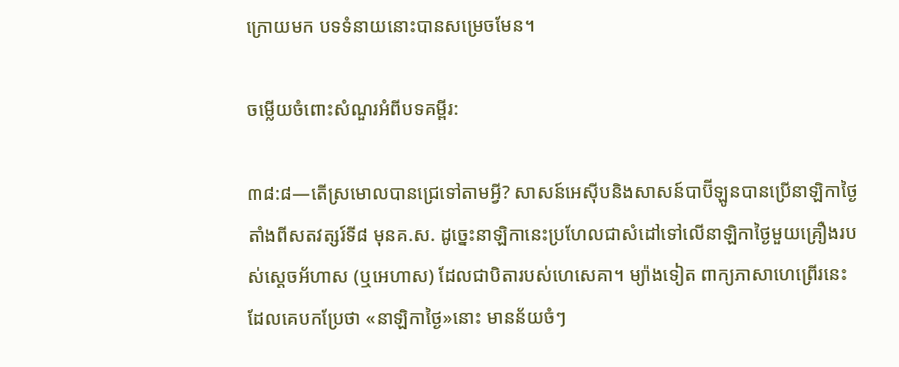ក្រោយមក បទទំនាយនោះបានសម្រេចមែន។

ចម្លើយចំពោះសំណួរអំពីបទគម្ពីរ:

៣៨:៨—តើស្រមោលបានជ្រេទៅតាមអ្វី? សាសន៍អេស៊ីបនិងសាសន៍បាប៊ីឡូនបានប្រើនាឡិកាថ្ងៃតាំងពីសតវត្សរ៍ទី៨ មុនគ.ស. ដូច្នេះនាឡិកានេះប្រហែលជាសំដៅទៅលើនាឡិកាថ្ងៃមួយគ្រឿងរបស់ស្តេចអ័ហាស (ឬអេហាស) ដែលជាបិតារបស់ហេសេគា។ ម្យ៉ាងទៀត ពាក្យភាសាហេព្រើរនេះដែលគេបកប្រែថា «នាឡិកាថ្ងៃ»នោះ មានន័យចំៗ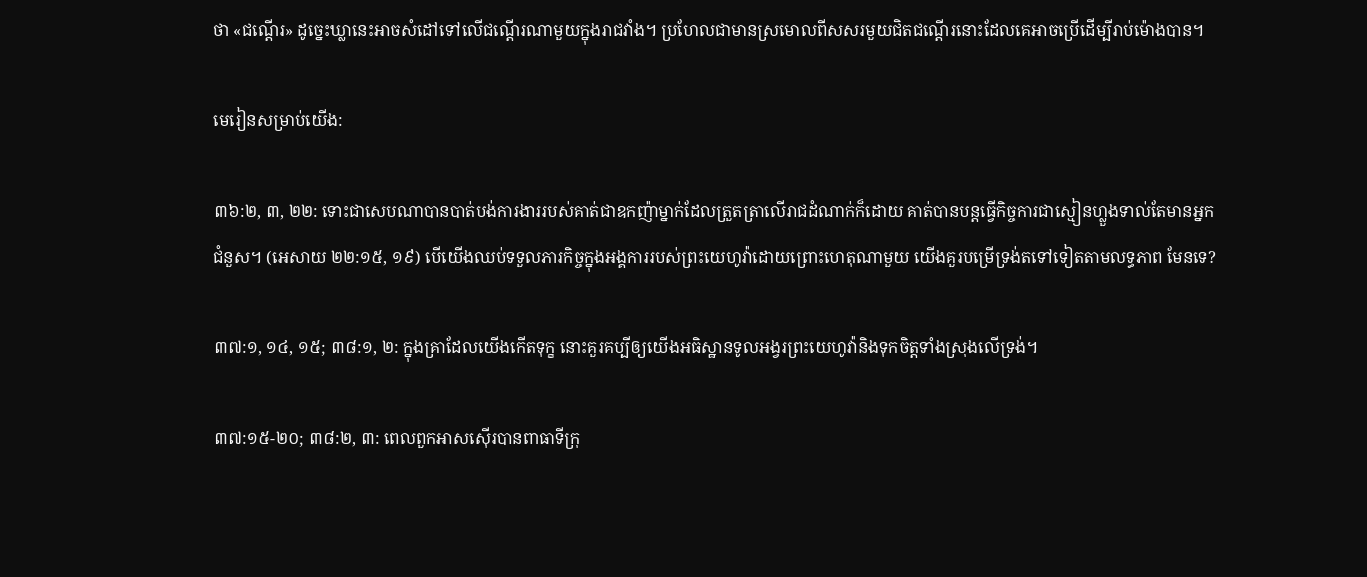ថា «ជណ្ដើរ» ដូច្នេះឃ្លានេះអាចសំដៅទៅលើជណ្ដើរណាមួយក្នុងរាជវាំង។ ប្រហែលជាមានស្រមោលពីសសរមួយជិតជណ្ដើរនោះដែលគេអាចប្រើដើម្បីរាប់ម៉ោងបាន។

មេរៀនសម្រាប់យើង:

៣៦:២, ៣, ២២: ទោះជាសេបណាបានបាត់បង់ការងាររបស់គាត់ជាឧកញ៉ាម្នាក់ដែលត្រួតត្រាលើរាជដំណាក់ក៏ដោយ គាត់បានបន្តធ្វើកិច្ចការជាស្មៀនហ្លួងទាល់តែមានអ្នកជំនួស។ (អេសាយ ២២:១៥, ១៩) បើយើងឈប់ទទួលភារកិច្ចក្នុងអង្គការរបស់ព្រះយេហូវ៉ាដោយព្រោះហេតុណាមួយ យើងគួរបម្រើទ្រង់តទៅទៀតតាមលទ្ធភាព មែនទេ?

៣៧:១, ១៤, ១៥; ៣៨:១, ២: ក្នុងគ្រាដែលយើងកើតទុក្ខ នោះគួរគប្បីឲ្យយើងអធិស្ឋានទូលអង្វរព្រះយេហូវ៉ានិងទុកចិត្តទាំងស្រុងលើទ្រង់។

៣៧:១៥-២០; ៣៨:២, ៣: ពេលពួកអាសស៊ើរបានពាធាទីក្រុ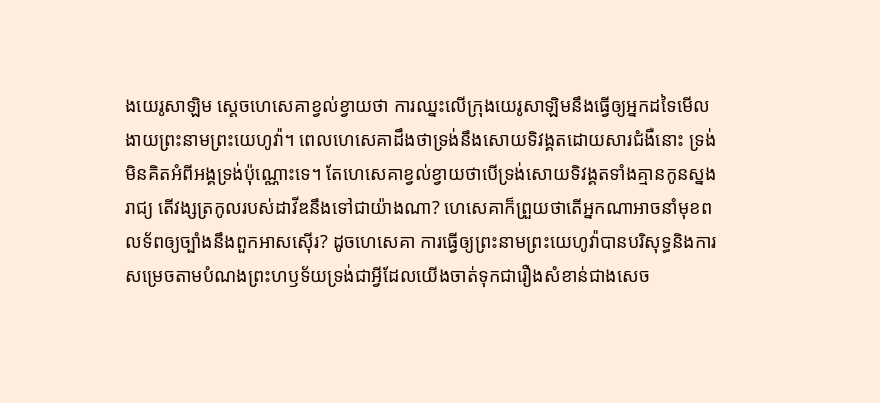ងយេរូសាឡិម ស្តេចហេសេគាខ្វល់ខ្វាយថា ការឈ្នះលើក្រុងយេរូសាឡិមនឹងធ្វើឲ្យអ្នកដទៃមើលងាយព្រះនាមព្រះយេហូវ៉ា។ ពេលហេសេគាដឹងថាទ្រង់នឹងសោយទិវង្គតដោយសារជំងឺនោះ ទ្រង់មិនគិតអំពីអង្គទ្រង់ប៉ុណ្ណោះទេ។ តែហេសេគាខ្វល់ខ្វាយថាបើទ្រង់សោយទិវង្គតទាំងគ្មានកូនស្នងរាជ្យ តើវង្សត្រកូលរបស់ដាវីឌនឹងទៅជាយ៉ាងណា? ហេសេគាក៏ព្រួយថាតើអ្នកណាអាចនាំមុខពលទ័ពឲ្យច្បាំងនឹងពួកអាសស៊ើរ? ដូចហេសេគា ការធ្វើឲ្យព្រះនាមព្រះយេហូវ៉ាបានបរិសុទ្ធនិងការសម្រេចតាមបំណងព្រះហឫទ័យទ្រង់ជាអ្វីដែលយើងចាត់ទុកជារឿងសំខាន់ជាងសេច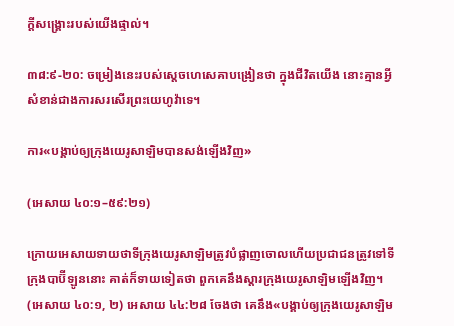ក្ដីសង្គ្រោះរបស់យើងផ្ទាល់។

៣៨:៩-២០: ចម្រៀងនេះរបស់ស្តេចហេសេគាបង្រៀនថា ក្នុងជីវិតយើង នោះគ្មានអ្វីសំខាន់ជាងការសរសើរព្រះយេហូវ៉ាទេ។

ការ«បង្គាប់ឲ្យក្រុងយេរូសាឡិមបានសង់ឡើងវិញ»

(អេសាយ ៤០:១–៥៩:២១)

ក្រោយអេសាយទាយថាទីក្រុងយេរូសាឡិមត្រូវបំផ្លាញចោលហើយប្រជាជនត្រូវទៅទីក្រុងបាប៊ីឡូននោះ គាត់ក៏ទាយទៀតថា ពួកគេនឹងស្ដារក្រុងយេរូសាឡិមឡើងវិញ។ (អេសាយ ៤០:១, ២) អេសាយ ៤៤:២៨ ចែងថា គេនឹង«បង្គាប់ឲ្យក្រុងយេរូសាឡិម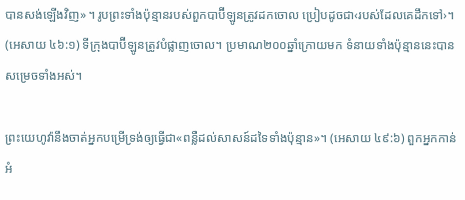បានសង់ឡើងវិញ»។ រូបព្រះទាំងប៉ុន្មានរបស់ពួកបាប៊ីឡូនត្រូវដកចោល ប្រៀបដូចជា‹របស់ដែលគេដឹកទៅ›។ (អេសាយ ៤៦:១) ទីក្រុងបាប៊ីឡូនត្រូវបំផ្លាញចោល។ ប្រមាណ២០០ឆ្នាំក្រោយមក ទំនាយទាំងប៉ុន្មាននេះបានសម្រេចទាំងអស់។

ព្រះយេហូវ៉ានឹងចាត់អ្នកបម្រើទ្រង់ឲ្យធ្វើជា«ពន្លឺដល់សាសន៍ដទៃទាំងប៉ុន្មាន»។ (អេសាយ ៤៩:៦) ពួកអ្នកកាន់អំ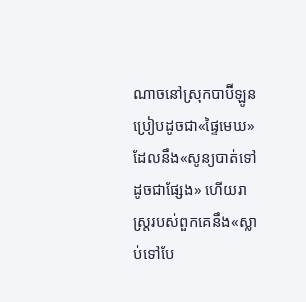ណាចនៅស្រុកបាប៊ីឡូនប្រៀបដូចជា«ផ្ទៃមេឃ»ដែលនឹង«សូន្យបាត់ទៅដូចជាផ្សែង» ហើយរាស្ត្ររបស់ពួកគេនឹង«ស្លាប់ទៅបែ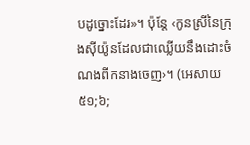បដូច្នោះដែរ»។ ប៉ុន្តែ ‹កូនស្រីនៃក្រុងស៊ីយ៉ូនដែលជាឈ្លើយនឹងដោះចំណងពីកនាងចេញ›។ (អេសាយ ៥១;៦;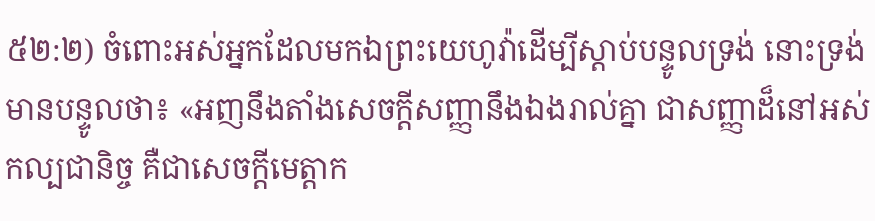៥២:២) ចំពោះអស់អ្នកដែលមកឯព្រះយេហូវ៉ាដើម្បីស្ដាប់បន្ទូលទ្រង់ នោះទ្រង់មានបន្ទូលថា៖ «អញនឹងតាំងសេចក្ដីសញ្ញានឹងឯងរាល់គ្នា ជាសញ្ញាដ៏នៅអស់កល្បជានិច្ច គឺជាសេចក្ដីមេត្ដាក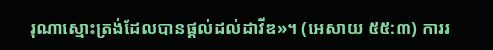រុណាស្មោះត្រង់ដែលបានផ្ដល់ដល់ដាវីឌ»។ (អេសាយ ៥៥:៣) ការរ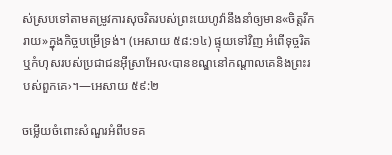ស់ស្របទៅតាមតម្រូវការសុចរិតរបស់ព្រះយេហូវ៉ានឹងនាំឲ្យមាន«ចិត្តរីករាយ»ក្នុងកិច្ចបម្រើទ្រង់។ (អេសាយ ៥៨:១៤) ផ្ទុយទៅវិញ អំពើទុច្ចរិតឬកំហុសរបស់ប្រជាជនអ៊ីស្រាអែល‹បានខណ្ឌនៅកណ្ដាលគេនិងព្រះរបស់ពួកគេ›។—អេសាយ ៥៩:២

ចម្លើយចំពោះសំណួរអំពីបទគ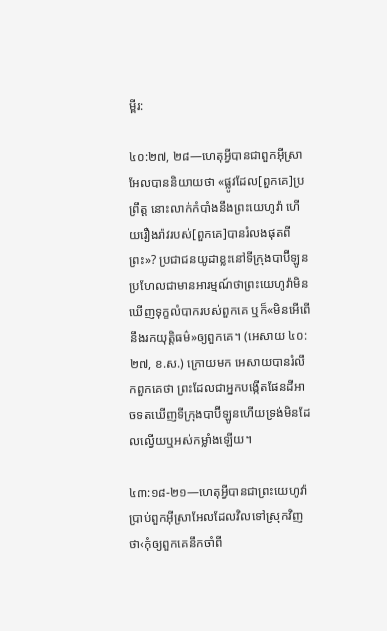ម្ពីរ:

៤០:២៧, ២៨—ហេតុអ្វីបានជាពួកអ៊ីស្រាអែលបាននិយាយថា «ផ្លូវដែល[ពួកគេ]ប្រព្រឹត្ត នោះលាក់កំបាំងនឹងព្រះយេហូវ៉ា ហើយរឿងរ៉ាវរបស់[ពួកគេ]បានរំលងផុតពីព្រះ»? ប្រជាជនយូដាខ្លះនៅទីក្រុងបាប៊ីឡូនប្រហែលជាមានអារម្មណ៍ថាព្រះយេហូវ៉ាមិនឃើញទុក្ខលំបាករបស់ពួកគេ ឬក៏«មិនអើពើនឹងរកយុត្ដិធម៌»ឲ្យពួកគេ។ (អេសាយ ៤០:២៧, ខ.ស.) ក្រោយមក អេសាយបានរំលឹកពួកគេថា ព្រះដែលជាអ្នកបង្កើតផែនដីអាចទតឃើញទីក្រុងបាប៊ីឡូនហើយទ្រង់មិនដែលល្វើយឬអស់កម្លាំងឡើយ។

៤៣:១៨-២១—ហេតុអ្វីបានជាព្រះយេហូវ៉ាប្រាប់ពួកអ៊ីស្រាអែលដែលវិលទៅស្រុកវិញ ថា‹កុំឲ្យពួកគេនឹកចាំពី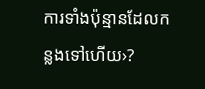ការទាំងប៉ុន្មានដែលកន្លងទៅហើយ›?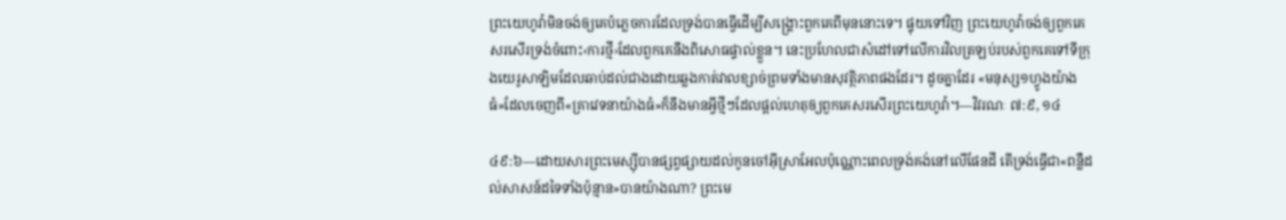ព្រះយេហូវ៉ាមិនចង់ឲ្យគេបំភ្លេចការដែលទ្រង់បានធ្វើដើម្បីសង្គ្រោះពួកគេពីមុននោះទេ។ ផ្ទុយទៅវិញ ព្រះយេហូវ៉ាចង់ឲ្យពួកគេសរសើរទ្រង់ចំពោះ‹ការថ្មី›ដែលពួកគេនឹងពិសោធផ្ទាល់ខ្លួន។ នេះប្រហែលជាសំដៅទៅលើការវិលត្រឡប់របស់ពួកគេទៅទីក្រុងយេរូសាឡិមដែលឆាប់ដល់ជាងដោយឆ្លងកាត់វាលខ្សាច់ព្រមទាំងមានសុវត្ថិភាពផងដែរ។ ដូចគ្នាដែរ «មនុស្ស១ហ្វូងយ៉ាងធំ»ដែលចេញពី«គ្រាវេទនាយ៉ាងធំ»ក៏នឹងមានអ្វីថ្មីៗដែលផ្ដល់ហេតុឲ្យពួកគេសរសើរព្រះយេហូវ៉ា។—វិវរណៈ ៧:៩, ១៤

៤៩:៦—ដោយសារព្រះមេស្ស៊ីបានផ្សព្វផ្សាយដល់កូនចៅអ៊ីស្រាអែលប៉ុណ្ណោះពេលទ្រង់គង់នៅលើផែនដី តើទ្រង់ធ្វើជា«ពន្លឺដល់សាសន៍ដទៃទាំងប៉ុន្មាន»បានយ៉ាងណា? ព្រះមេ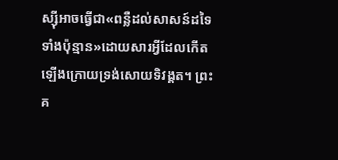ស្ស៊ីអាចធ្វើជា«ពន្លឺដល់សាសន៍ដទៃទាំងប៉ុន្មាន»ដោយសារអ្វីដែលកើតឡើងក្រោយទ្រង់សោយទិវង្គត។ ព្រះគ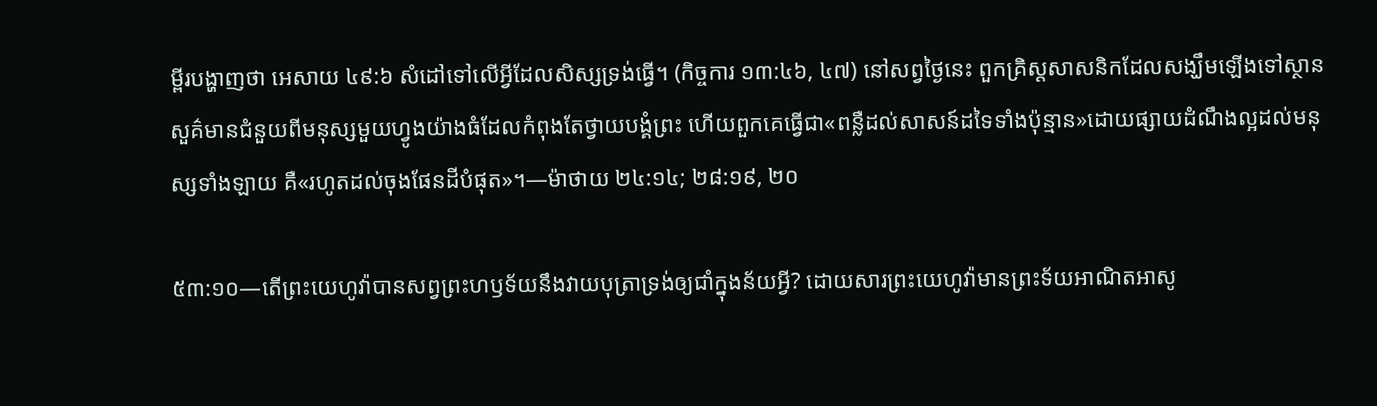ម្ពីរបង្ហាញថា អេសាយ ៤៩:៦ សំដៅទៅលើអ្វីដែលសិស្សទ្រង់ធ្វើ។ (កិច្ចការ ១៣:៤៦, ៤៧) នៅសព្វថ្ងៃនេះ ពួកគ្រិស្តសាសនិកដែលសង្ឃឹមឡើងទៅស្ថានសួគ៌មានជំនួយពីមនុស្សមួយហ្វូងយ៉ាងធំដែលកំពុងតែថ្វាយបង្គំព្រះ ហើយពួកគេធ្វើជា«ពន្លឺដល់សាសន៍ដទៃទាំងប៉ុន្មាន»ដោយផ្សាយដំណឹងល្អដល់មនុស្សទាំងឡាយ គឺ«រហូតដល់ចុងផែនដីបំផុត»។—ម៉ាថាយ ២៤:១៤; ២៨:១៩, ២០

៥៣:១០—តើព្រះយេហូវ៉ាបានសព្វព្រះហឫទ័យនឹងវាយបុត្រាទ្រង់ឲ្យជាំក្នុងន័យអ្វី? ដោយសារព្រះយេហូវ៉ាមានព្រះទ័យអាណិតអាសូ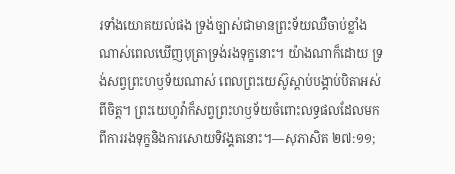រទាំងយោគយល់ផង ទ្រង់ច្បាស់ជាមានព្រះទ័យឈឺចាប់ខ្លាំងណាស់ពេលឃើញបុត្រាទ្រង់រងទុក្ខនោះ។ យ៉ាងណាក៏ដោយ ទ្រង់សព្វព្រះហឫទ័យណាស់ ពេលព្រះយេស៊ូស្ដាប់បង្គាប់បិតាអស់ពីចិត្ត។ ព្រះយេហូវ៉ាក៏សព្វព្រះហឫទ័យចំពោះលទ្ធផលដែលមកពីការរងទុក្ខនិងការសោយទិវង្គតនោះ។—សុភាសិត ២៧:១១;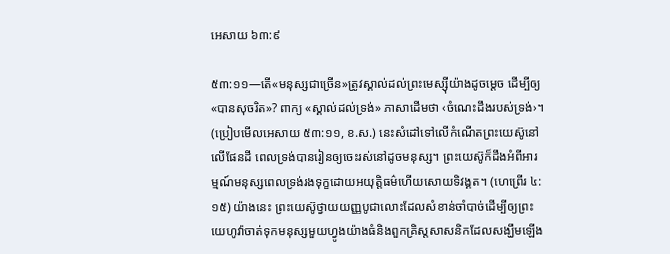អេសាយ ៦៣:៩

៥៣:១១—តើ«មនុស្សជាច្រើន»ត្រូវស្គាល់ដល់ព្រះមេស្ស៊ីយ៉ាងដូចម្ដេច ដើម្បីឲ្យ«បានសុចរិត»? ពាក្យ «ស្គាល់ដល់ទ្រង់» ភាសាដើមថា ‹ចំណេះដឹងរបស់ទ្រង់›។ (ប្រៀបមើលអេសាយ ៥៣:១១, ខ.ស.) នេះសំដៅទៅលើកំណើតព្រះយេស៊ូនៅលើផែនដី ពេលទ្រង់បានរៀនឲ្យចេះរស់នៅដូចមនុស្ស។ ព្រះយេស៊ូក៏ដឹងអំពីអារម្មណ៍មនុស្សពេលទ្រង់រងទុក្ខដោយអយុត្ដិធម៌ហើយសោយទិវង្គត។ (ហេព្រើរ ៤:១៥) យ៉ាងនេះ ព្រះយេស៊ូថ្វាយយញ្ញបូជាលោះដែលសំខាន់ចាំបាច់ដើម្បីឲ្យព្រះយេហូវ៉ាចាត់ទុកមនុស្សមួយហ្វូងយ៉ាងធំនិងពួកគ្រិស្តសាសនិកដែលសង្ឃឹមឡើង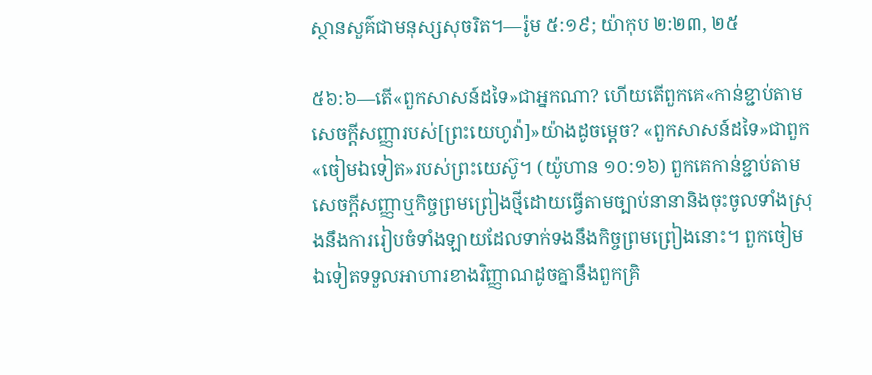ស្ថានសួគ៌ជាមនុស្សសុចរិត។—រ៉ូម ៥:១៩; យ៉ាកុប ២:២៣, ២៥

៥៦:៦—តើ«ពួកសាសន៍ដទៃ»ជាអ្នកណា? ហើយតើពួកគេ«កាន់ខ្ជាប់តាមសេចក្ដីសញ្ញារបស់[ព្រះយេហូវ៉ា]»យ៉ាងដូចម្ដេច? «ពួកសាសន៍ដទៃ»ជាពួក«ចៀមឯទៀត»របស់ព្រះយេស៊ូ។ (យ៉ូហាន ១០:១៦) ពួកគេកាន់ខ្ជាប់តាមសេចក្ដីសញ្ញាឬកិច្ចព្រមព្រៀងថ្មីដោយធ្វើតាមច្បាប់នានានិងចុះចូលទាំងស្រុងនឹងការរៀបចំទាំងឡាយដែលទាក់ទងនឹងកិច្ចព្រមព្រៀងនោះ។ ពួកចៀមឯទៀតទទួលអាហារខាងវិញ្ញាណដូចគ្នានឹងពួកគ្រិ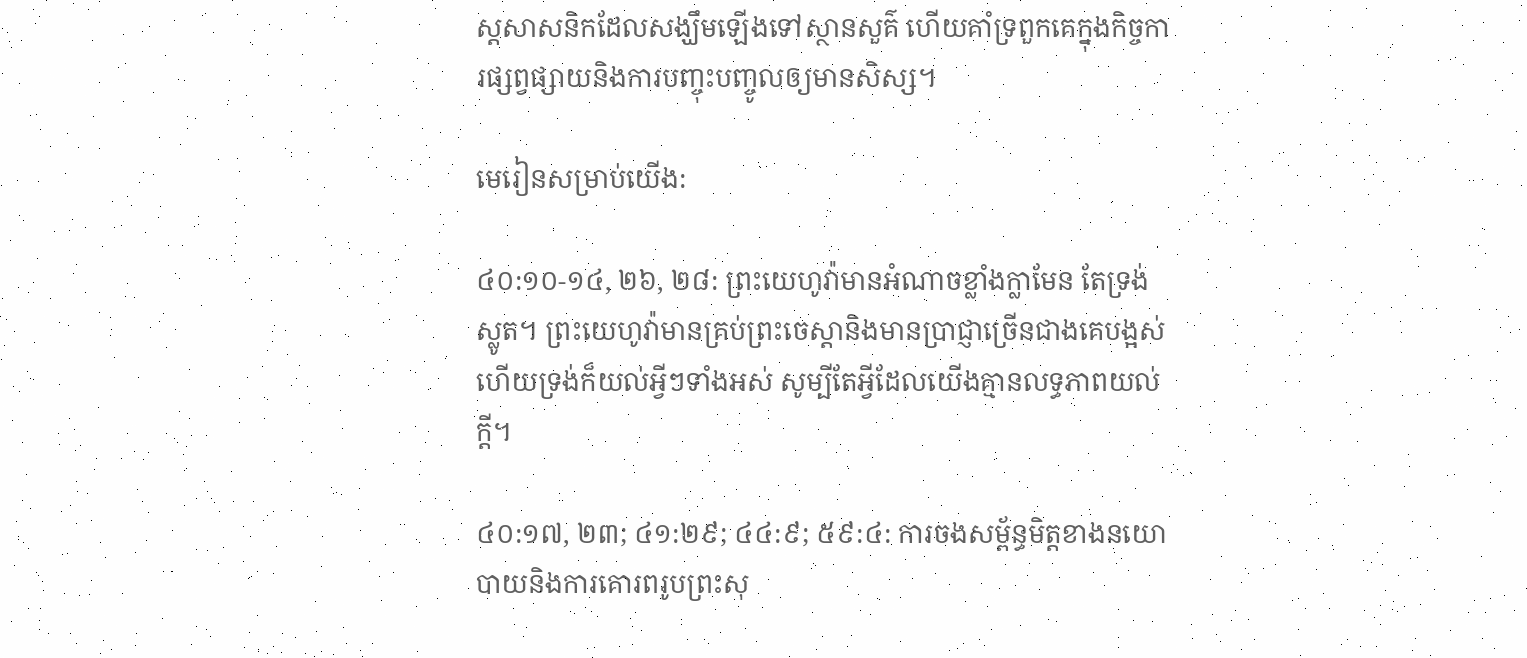ស្តសាសនិកដែលសង្ឃឹមឡើងទៅស្ថានសួគ៌ ហើយគាំទ្រពួកគេក្នុងកិច្ចការផ្សព្វផ្សាយនិងការបញ្ចុះបញ្ចូលឲ្យមានសិស្ស។

មេរៀនសម្រាប់យើង:

៤០:១០-១៤, ២៦, ២៨: ព្រះយេហូវ៉ាមានអំណាចខ្លាំងក្លាមែន តែទ្រង់ស្លូត។ ព្រះយេហូវ៉ាមានគ្រប់ព្រះចេស្ដានិងមានប្រាជ្ញាច្រើនជាងគេបង្អស់ ហើយទ្រង់ក៏យល់អ្វីៗទាំងអស់ សូម្បីតែអ្វីដែលយើងគ្មានលទ្ធភាពយល់ក្ដី។

៤០:១៧, ២៣; ៤១:២៩; ៤៤:៩; ៥៩:៤: ការចងសម្ព័ន្ធមិត្តខាងនយោបាយនិងការគោរពរូបព្រះសុ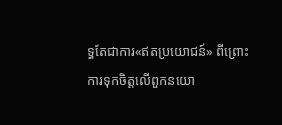ទ្ធតែជាការ«ឥតប្រយោជន៍» ពីព្រោះការទុកចិត្តលើពួកនយោ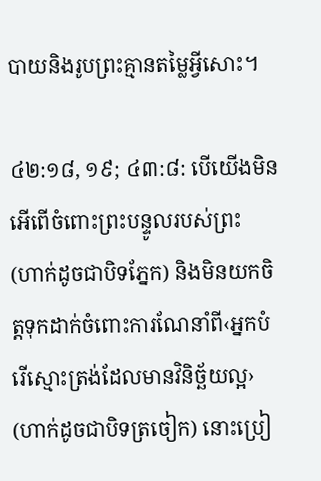បាយនិងរូបព្រះគ្មានតម្លៃអ្វីសោះ។

៤២:១៨, ១៩; ៤៣:៨: បើយើងមិនអើពើចំពោះព្រះបន្ទូលរបស់ព្រះ (ហាក់ដូចជាបិទភ្នែក) និងមិនយកចិត្តទុកដាក់ចំពោះការណែនាំពី‹អ្នកបំរើស្មោះត្រង់ដែលមានវិនិច្ឆ័យល្អ› (ហាក់ដូចជាបិទត្រចៀក) នោះប្រៀ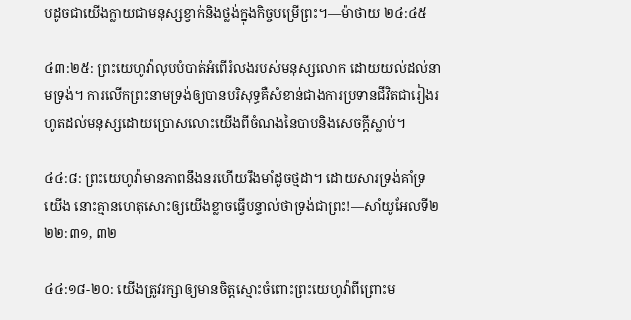បដូចជាយើងក្លាយជាមនុស្សខ្វាក់និងថ្លង់ក្នុងកិច្ចបម្រើព្រះ។—ម៉ាថាយ ២៤:៤៥

៤៣:២៥: ព្រះយេហូវ៉ាលុបបំបាត់អំពើរំលងរបស់មនុស្សលោក ដោយយល់ដល់នាមទ្រង់។ ការលើកព្រះនាមទ្រង់ឲ្យបានបរិសុទ្ធគឺសំខាន់ជាងការប្រទានជីវិតជារៀងរហូតដល់មនុស្សដោយប្រោសលោះយើងពីចំណងនៃបាបនិងសេចក្ដីស្លាប់។

៤៤:៨: ព្រះយេហូវ៉ាមានភាពនឹងនរហើយរឹងមាំដូចថ្មដា។ ដោយសារទ្រង់គាំទ្រយើង នោះគ្មានហេតុសោះឲ្យយើងខ្លាចធ្វើបន្ទាល់ថាទ្រង់ជាព្រះ!—សាំយូអែលទី២ ២២:៣១, ៣២

៤៤:១៨-២០: យើងត្រូវរក្សាឲ្យមានចិត្តស្មោះចំពោះព្រះយេហូវ៉ាពីព្រោះម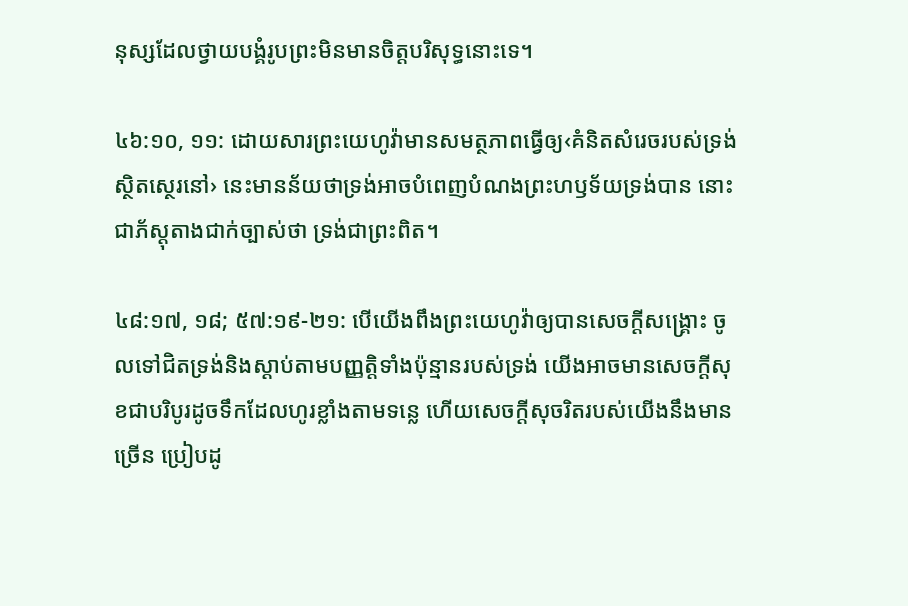នុស្សដែលថ្វាយបង្គំរូបព្រះមិនមានចិត្តបរិសុទ្ធនោះទេ។

៤៦:១០, ១១: ដោយសារព្រះយេហូវ៉ាមានសមត្ថភាពធ្វើឲ្យ‹គំនិតសំរេចរបស់ទ្រង់ស្ថិតស្ថេរនៅ› នេះមានន័យថាទ្រង់អាចបំពេញបំណងព្រះហឫទ័យទ្រង់បាន នោះជាភ័ស្តុតាងជាក់ច្បាស់ថា ទ្រង់ជាព្រះពិត។

៤៨:១៧, ១៨; ៥៧:១៩-២១: បើយើងពឹងព្រះយេហូវ៉ាឲ្យបានសេចក្ដីសង្គ្រោះ ចូលទៅជិតទ្រង់និងស្ដាប់តាមបញ្ញត្ដិទាំងប៉ុន្មានរបស់ទ្រង់ យើងអាចមានសេចក្ដីសុខជាបរិបូរដូចទឹកដែលហូរខ្លាំងតាមទន្លេ ហើយសេចក្ដីសុចរិតរបស់យើងនឹងមានច្រើន ប្រៀបដូ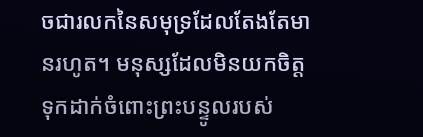ចជារលកនៃសមុទ្រដែលតែងតែមានរហូត។ មនុស្សដែលមិនយកចិត្តទុកដាក់ចំពោះព្រះបន្ទូលរបស់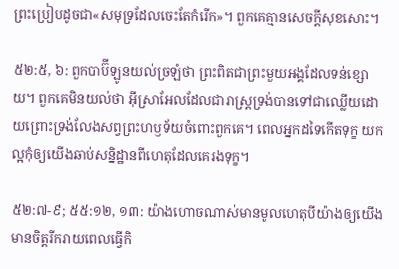ព្រះប្រៀបដូចជា«សមុទ្រដែលចេះតែកំរើក»។ ពួកគេគ្មានសេចក្ដីសុខសោះ។

៥២:៥, ៦: ពួកបាប៊ីឡូនយល់ច្រឡំថា ព្រះពិតជាព្រះមួយអង្គដែលទន់ខ្សោយ។ ពួកគេមិនយល់ថា អ៊ីស្រាអែលដែលជារាស្ត្រទ្រង់បានទៅជាឈ្លើយដោយព្រោះទ្រង់លែងសព្វព្រះហឫទ័យចំពោះពួកគេ។ ពេលអ្នកដទៃកើតទុក្ខ យកល្អកុំឲ្យយើងឆាប់សន្និដ្ឋានពីហេតុដែលគេរងទុក្ខ។

៥២:៧-៩; ៥៥:១២, ១៣: យ៉ាងហោចណាស់មានមូលហេតុបីយ៉ាងឲ្យយើងមានចិត្តរីករាយពេលធ្វើកិ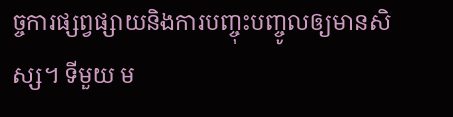ច្ចការផ្សព្វផ្សាយនិងការបញ្ចុះបញ្ចូលឲ្យមានសិស្ស។ ទីមួយ ម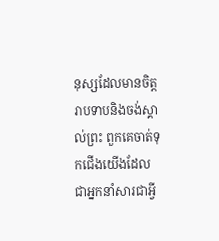នុស្សដែលមានចិត្តរាបទាបនិងចង់ស្គាល់ព្រះ ពួកគេចាត់ទុកជើងយើងដែលជាអ្នកនាំសារជាអ្វី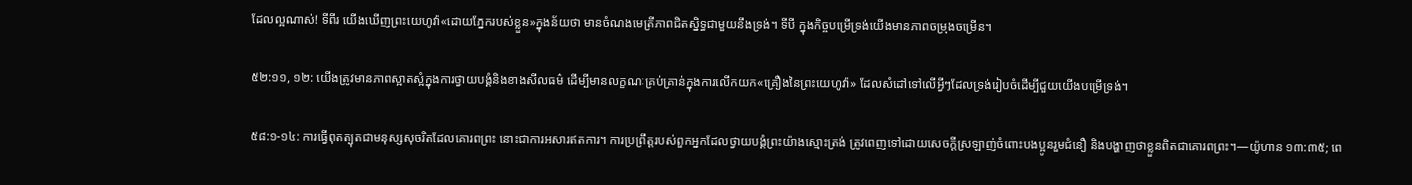ដែលល្អណាស់! ទីពីរ យើងឃើញព្រះយេហូវ៉ា«ដោយភ្នែករបស់ខ្លួន»ក្នុងន័យថា មានចំណងមេត្រីភាពជិតស្និទ្ធជាមួយនឹងទ្រង់។ ទីបី ក្នុងកិច្ចបម្រើទ្រង់យើងមានភាពចម្រុងចម្រើន។

៥២:១១, ១២: យើងត្រូវមានភាពស្អាតស្អំក្នុងការថ្វាយបង្គំនិងខាងសីលធម៌ ដើម្បីមានលក្ខណៈគ្រប់គ្រាន់ក្នុងការលើកយក«គ្រឿងនៃព្រះយេហូវ៉ា» ដែលសំដៅទៅលើអ្វីៗដែលទ្រង់រៀបចំដើម្បីជួយយើងបម្រើទ្រង់។

៥៨:១-១៤: ការធ្វើពុតត្បុតជាមនុស្សសុចរិតដែលគោរពព្រះ នោះជាការអសារឥតការ។ ការប្រព្រឹត្តរបស់ពួកអ្នកដែលថ្វាយបង្គំព្រះយ៉ាងស្មោះត្រង់ ត្រូវពេញទៅដោយសេចក្ដីស្រឡាញ់ចំពោះបងប្អូនរួមជំនឿ និងបង្ហាញថាខ្លួនពិតជាគោរពព្រះ។—យ៉ូហាន ១៣:៣៥; ពេ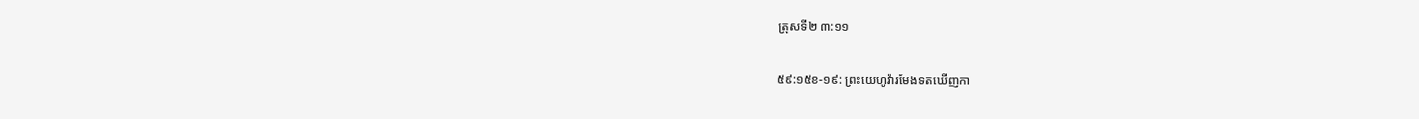ត្រុសទី២ ៣:១១

៥៩:១៥ខ-១៩: ព្រះយេហូវ៉ារមែងទតឃើញកា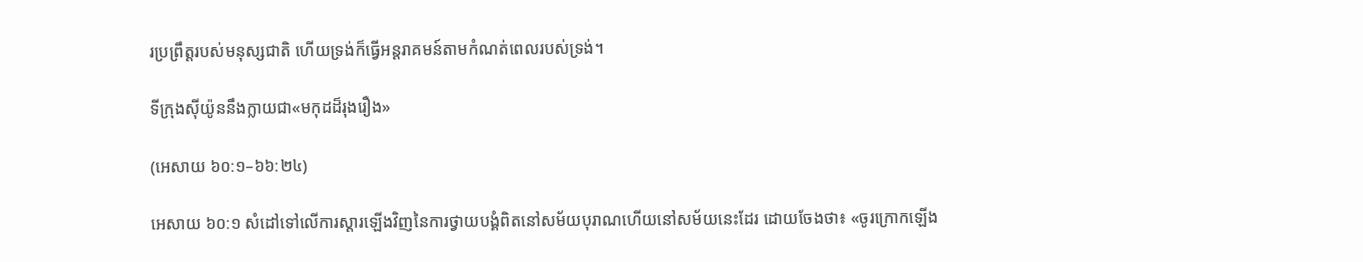រប្រព្រឹត្តរបស់មនុស្សជាតិ ហើយទ្រង់ក៏ធ្វើអន្តរាគមន៍តាមកំណត់ពេលរបស់ទ្រង់។

ទីក្រុងស៊ីយ៉ូននឹងក្លាយជា«មកុដដ៏រុងរឿង»

(អេសាយ ៦០:១–៦៦:២៤)

អេសាយ ៦០:១ សំដៅទៅលើការស្ដារឡើងវិញនៃការថ្វាយបង្គំពិតនៅសម័យបុរាណហើយនៅសម័យនេះដែរ ដោយចែងថា៖ «ចូរក្រោកឡើង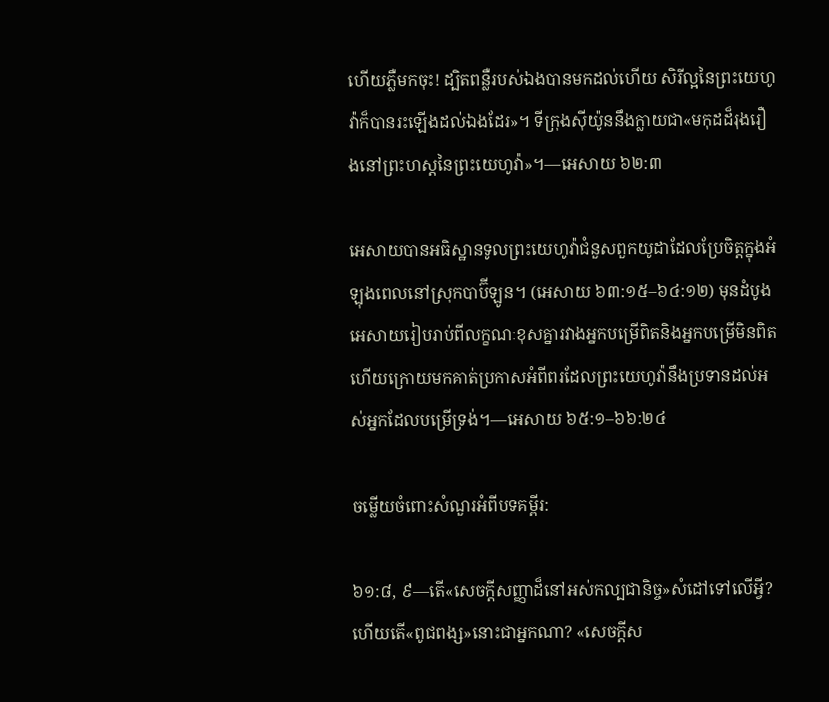ហើយភ្លឺមកចុះ! ដ្បិតពន្លឺរបស់ឯងបានមកដល់ហើយ សិរីល្អនៃព្រះយេហូវ៉ាក៏បានរះឡើងដល់ឯងដែរ»។ ទីក្រុងស៊ីយ៉ូននឹងក្លាយជា«មកុដដ៏រុងរឿងនៅព្រះហស្តនៃព្រះយេហូវ៉ា»។—អេសាយ ៦២:៣

អេសាយបានអធិស្ឋានទូលព្រះយេហូវ៉ាជំនួសពួកយូដាដែលប្រែចិត្តក្នុងអំឡុងពេលនៅស្រុកបាប៊ីឡូន។ (អេសាយ ៦៣:១៥–៦៤:១២) មុនដំបូង អេសាយរៀបរាប់ពីលក្ខណៈខុសគ្នារវាងអ្នកបម្រើពិតនិងអ្នកបម្រើមិនពិត ហើយក្រោយមកគាត់ប្រកាសអំពីពរដែលព្រះយេហូវ៉ានឹងប្រទានដល់អស់អ្នកដែលបម្រើទ្រង់។—អេសាយ ៦៥:១–៦៦:២៤

ចម្លើយចំពោះសំណួរអំពីបទគម្ពីរ:

៦១:៨, ៩—តើ«សេចក្ដីសញ្ញាដ៏នៅអស់កល្បជានិច្ច»សំដៅទៅលើអ្វី? ហើយតើ«ពូជពង្ស»នោះជាអ្នកណា? «សេចក្ដីស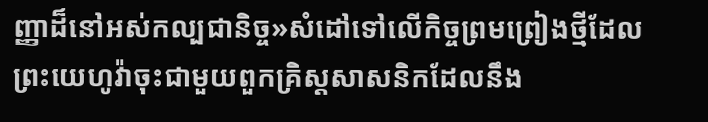ញ្ញាដ៏នៅអស់កល្បជានិច្ច»សំដៅទៅលើកិច្ចព្រមព្រៀងថ្មីដែលព្រះយេហូវ៉ាចុះជាមួយពួកគ្រិស្តសាសនិកដែលនឹង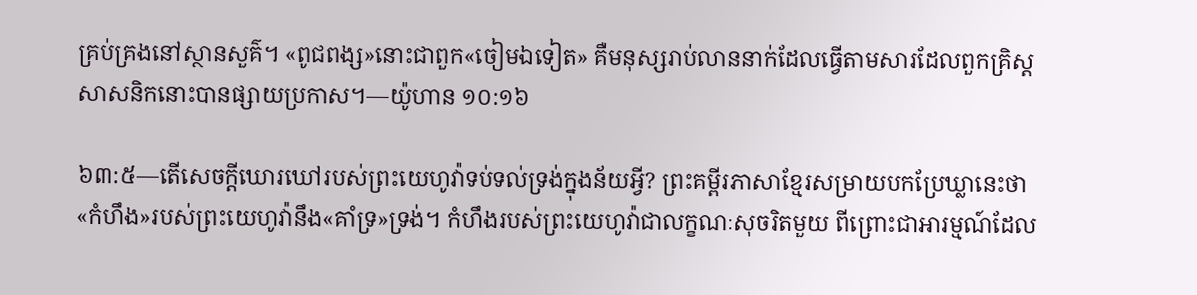គ្រប់គ្រងនៅស្ថានសួគ៌។ «ពូជពង្ស»នោះជាពួក«ចៀមឯទៀត» គឺមនុស្សរាប់លាននាក់ដែលធ្វើតាមសារដែលពួកគ្រិស្តសាសនិកនោះបានផ្សាយប្រកាស។—យ៉ូហាន ១០:១៦

៦៣:៥—តើសេចក្ដីឃោរឃៅរបស់ព្រះយេហូវ៉ាទប់ទល់ទ្រង់ក្នុងន័យអ្វី? ព្រះគម្ពីរភាសាខ្មែរសម្រាយបកប្រែឃ្លានេះថា«កំហឹង»របស់ព្រះយេហូវ៉ានឹង«គាំទ្រ»ទ្រង់។ កំហឹងរបស់ព្រះយេហូវ៉ាជាលក្ខណៈសុចរិតមួយ ពីព្រោះជាអារម្មណ៍ដែល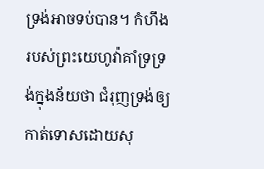ទ្រង់អាចទប់បាន។ កំហឹងរបស់ព្រះយេហូវ៉ាគាំទ្រទ្រង់ក្នុងន័យថា ជំរុញទ្រង់ឲ្យកាត់ទោសដោយសុ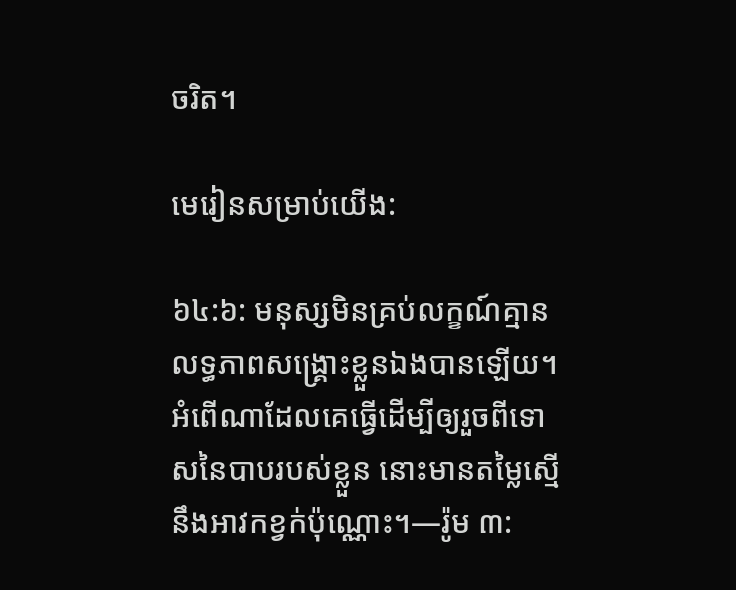ចរិត។

មេរៀនសម្រាប់យើង:

៦៤:៦: មនុស្សមិនគ្រប់លក្ខណ៍គ្មានលទ្ធភាពសង្គ្រោះខ្លួនឯងបានឡើយ។ អំពើណាដែលគេធ្វើដើម្បីឲ្យរួចពីទោសនៃបាបរបស់ខ្លួន នោះមានតម្លៃស្មើនឹងអាវកខ្វក់ប៉ុណ្ណោះ។—រ៉ូម ៣: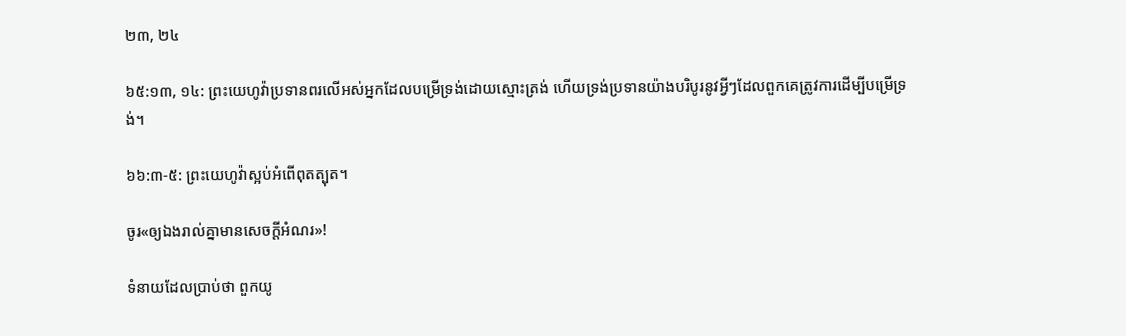២៣, ២៤

៦៥:១៣, ១៤: ព្រះយេហូវ៉ាប្រទានពរលើអស់អ្នកដែលបម្រើទ្រង់ដោយស្មោះត្រង់ ហើយទ្រង់ប្រទានយ៉ាងបរិបូរនូវអ្វីៗដែលពួកគេត្រូវការដើម្បីបម្រើទ្រង់។

៦៦:៣-៥: ព្រះយេហូវ៉ាស្អប់អំពើពុតត្បុត។

ចូរ«ឲ្យឯងរាល់គ្នាមានសេចក្ដីអំណរ»!

ទំនាយដែលប្រាប់ថា ពួកយូ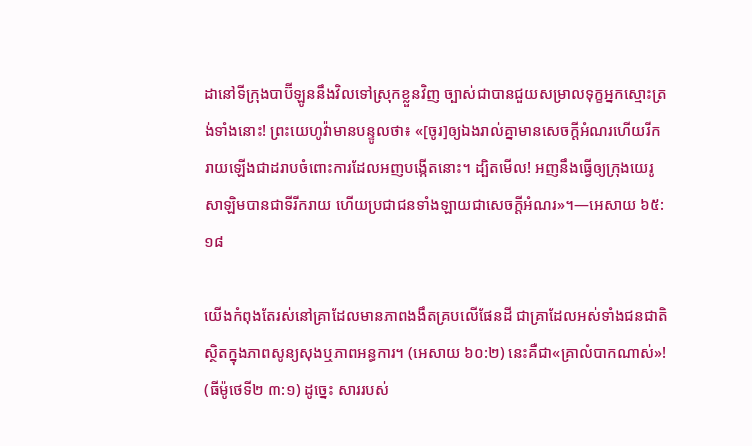ដានៅទីក្រុងបាប៊ីឡូននឹងវិលទៅស្រុកខ្លួនវិញ ច្បាស់ជាបានជួយសម្រាលទុក្ខអ្នកស្មោះត្រង់ទាំងនោះ! ព្រះយេហូវ៉ាមានបន្ទូលថា៖ «[ចូរ]ឲ្យឯងរាល់គ្នាមានសេចក្ដីអំណរហើយរីករាយឡើងជាដរាបចំពោះការដែលអញបង្កើតនោះ។ ដ្បិតមើល! អញនឹងធ្វើឲ្យក្រុងយេរូសាឡិមបានជាទីរីករាយ ហើយប្រជាជនទាំងឡាយជាសេចក្ដីអំណរ»។—អេសាយ ៦៥:១៨

យើងកំពុងតែរស់នៅគ្រាដែលមានភាពងងឹតគ្របលើផែនដី ជាគ្រាដែលអស់ទាំងជនជាតិស្ថិតក្នុងភាពសូន្យសុងឬភាពអន្ធការ។ (អេសាយ ៦០:២) នេះគឺជា«គ្រាលំបាកណាស់»! (ធីម៉ូថេទី២ ៣:១) ដូច្នេះ សាររបស់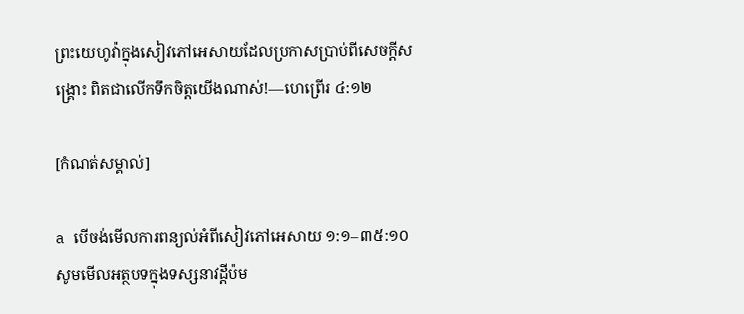ព្រះយេហូវ៉ាក្នុងសៀវភៅអេសាយដែលប្រកាសប្រាប់ពីសេចក្ដីសង្គ្រោះ ពិតជាលើកទឹកចិត្តយើងណាស់!—ហេព្រើរ ៤:១២

[កំណត់សម្គាល់]

a បើចង់មើលការពន្យល់អំពីសៀវភៅអេសាយ ១:១–៣៥:១០ សូមមើលអត្ថបទក្នុងទស្សនាវដ្ដីប៉ម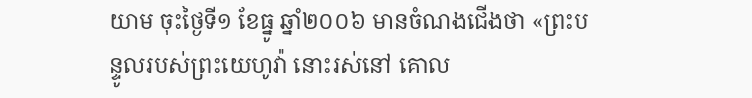យាម ចុះថ្ងៃទី១ ខែធ្នូ ឆ្នាំ២០០៦ មានចំណងជើងថា «ព្រះបន្ទូលរបស់ព្រះយេហូវ៉ា នោះរស់នៅ គោល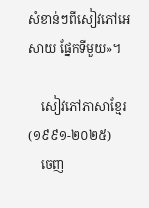សំខាន់ៗពីសៀវភៅអេសាយ ផ្នែកទីមួយ»។

    សៀវភៅភាសាខ្មែរ (១៩៩១-២០២៥)
    ចេញ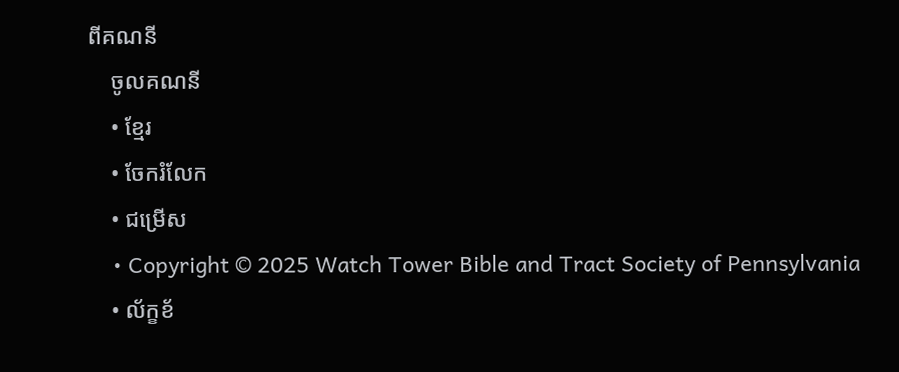ពីគណនី
    ចូលគណនី
    • ខ្មែរ
    • ចែករំលែក
    • ជម្រើស
    • Copyright © 2025 Watch Tower Bible and Tract Society of Pennsylvania
    • ល័ក្ខខ័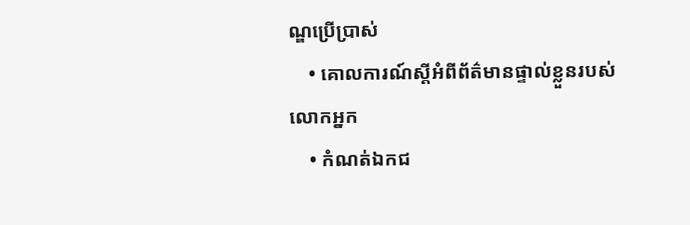ណ្ឌប្រើប្រាស់
    • គោលការណ៍ស្ដីអំពីព័ត៌មានផ្ទាល់ខ្លួនរបស់លោកអ្នក
    • កំណត់ឯកជ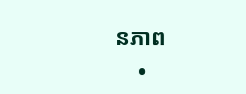នភាព
    •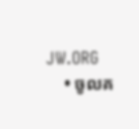JW.ORG
    • ចូលគ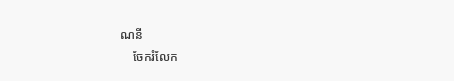ណនី
    ចែករំលែក